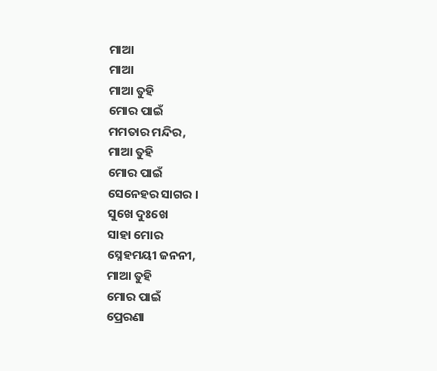ମାଆ
ମାଆ
ମାଆ ତୁହି
ମୋର ପାଇଁ
ମମତାର ମନ୍ଦିର,
ମାଆ ତୁହି
ମୋର ପାଇଁ
ସେନେହର ସାଗର ।
ସୁଖେ ଦୁଃଖେ
ସାହା ମୋର
ସ୍ନେହମୟୀ ଜନନୀ,
ମାଆ ତୁହି
ମୋର ପାଇଁ
ପ୍ରେରଣା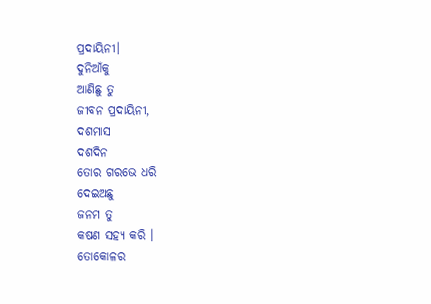ପ୍ରଦାୟିନୀ।
ଦୁନିଆଁକୁ
ଆଣିଛୁ ତୁ
ଜୀବନ ପ୍ରଦାୟିନୀ,
ଦଶମାସ
ଦଶଦିନ
ତୋର ଗରଭେ ଧରି
ଦେଇଅଛୁ
ଜନମ ତୁ
କଷଣ ସହ୍ୟ କରି ।
ତୋକୋଳର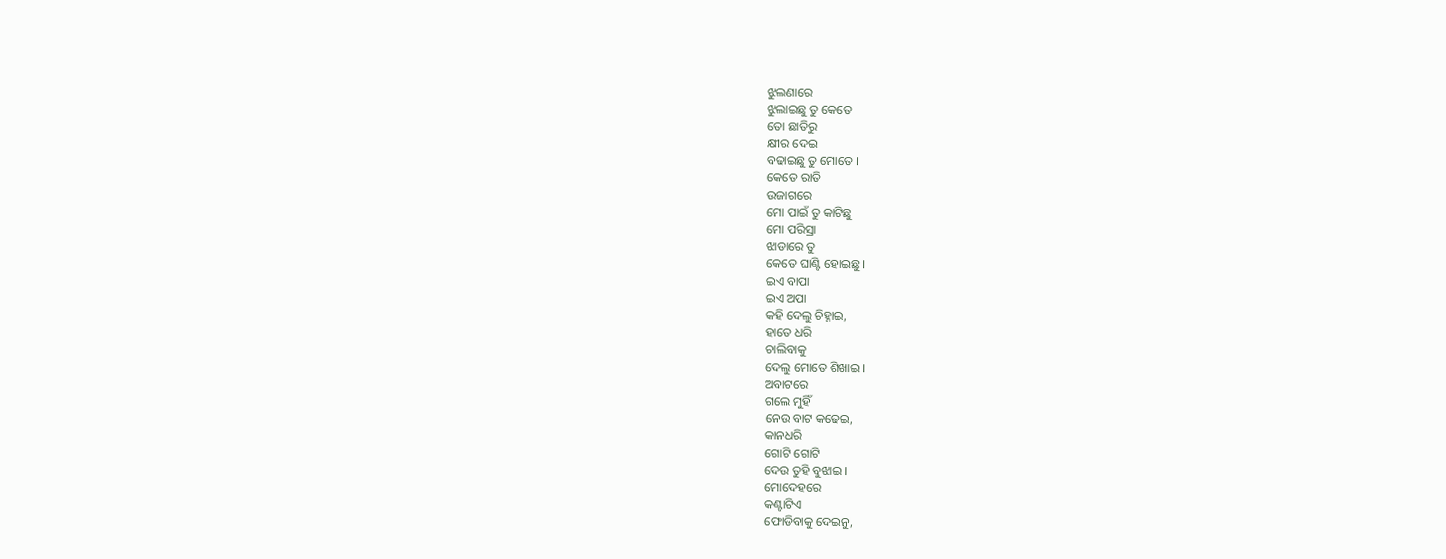ଝୁଲଣାରେ
ଝୁଲାଇଛୁ ତୁ କେତେ
ତୋ ଛାତିରୁ
କ୍ଷୀର ଦେଇ
ବଢାଇଛୁ ତୁ ମୋତେ ।
କେତେ ରାତି
ଉଜାଗରେ
ମୋ ପାଇଁ ତୁ କାଟିଛୁ
ମୋ ପରିସ୍ରା
ଝାଡାରେ ତୁ
କେତେ ଘାଣ୍ଟି ହୋଇଛୁ ।
ଇଏ ବାପା
ଇଏ ଅପା
କହି ଦେଲୁ ଚିହ୍ନାଇ,
ହାତେ ଧରି
ଚାଲିବାକୁ
ଦେଲୁ ମୋତେ ଶିଖାଇ ।
ଅବାଟରେ
ଗଲେ ମୁହିଁ
ନେଉ ବାଟ କଢେଇ,
କାନଧରି
ଗୋଟି ଗୋଟି
ଦେଉ ତୁହି ବୁଝାଇ ।
ମୋଦେହରେ
କଣ୍ଟାଟିଏ
ଫୋଡିବାକୁ ଦେଇନୁ,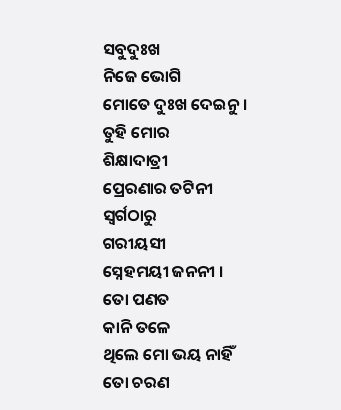ସବୁଦୁଃଖ
ନିଜେ ଭୋଗି
ମୋତେ ଦୁଃଖ ଦେଇନୁ ।
ତୁହି ମୋର
ଶିକ୍ଷାଦାତ୍ରୀ
ପ୍ରେରଣାର ତଟିନୀ
ସ୍ବର୍ଗଠାରୁ
ଗରୀୟସୀ
ସ୍ନେହମୟୀ ଜନନୀ ।
ତୋ ପଣତ
କାନି ତଳେ
ଥିଲେ ମୋ ଭୟ ନାହିଁ
ତୋ ଚରଣ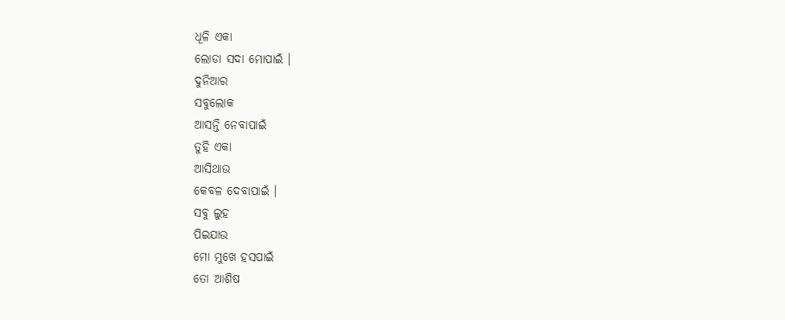ଧୂଳି ଏକା
ଲୋଡା ସଦା ମୋପାଇଁ ।
ଦୁନିଆର
ସବୁଲୋକ
ଆସନ୍ତି ନେବାପାଇଁ
ତୁହି ଏକା
ଆସିଥାଉ
କେବଳ ଦେବାପାଇଁ ।
ସବୁ ଲୁହ
ପିଇଯାଉ
ମୋ ମୁଖେ ହସପାଇଁ
ତୋ ଆଶିଷ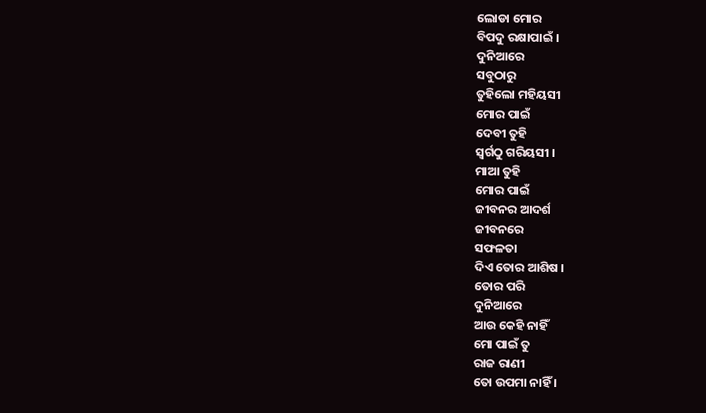ଲୋଡା ମୋର
ବିପଦୁ ରକ୍ଷାପାଇଁ ।
ଦୁନିଆରେ
ସବୁଠାରୁ
ତୁହିଲୋ ମହିୟସୀ
ମୋର ପାଇଁ
ଦେବୀ ତୁହି
ସ୍ବର୍ଗଠୁ ଗରିୟସୀ ।
ମାଆ ତୁହି
ମୋର ପାଇଁ
ଜୀବନର ଆଦର୍ଶ
ଜୀବନରେ
ସଫଳତା
ଦିଏ ତୋର ଆଶିଷ ।
ତୋର ପରି
ଦୁନିଆରେ
ଆଉ କେହି ନାହିଁ
ମୋ ପାଇଁ ତୁ
ରାଜ ରାଣୀ
ତୋ ଉପମା ନାହିଁ ।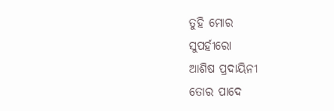ତୁହି ମୋର
ସୁପର୍ହୀରୋ
ଆଶିଷ ପ୍ରଦାୟିନୀ
ତୋର ପାଦେ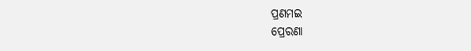ପ୍ରଣମଇ
ପ୍ରେରଣା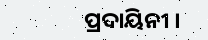ପ୍ରଦାୟିନୀ ।